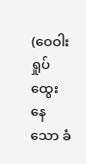(ဝေဝါးရှုပ်ထွေးနေသော ခံ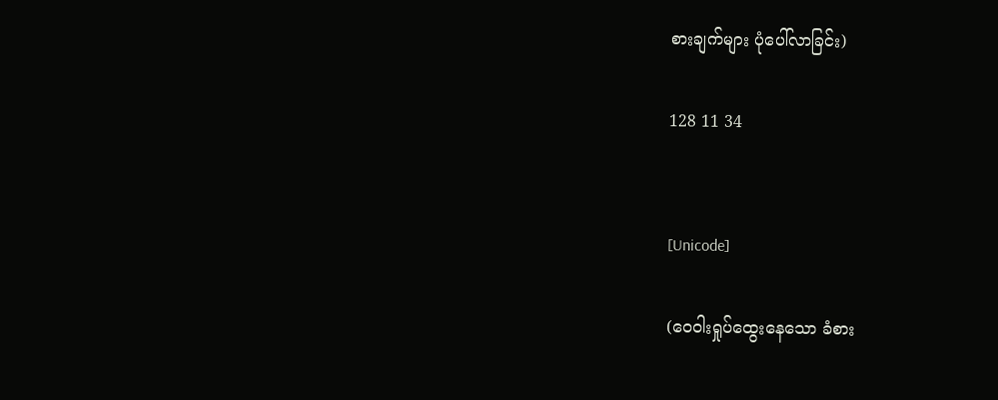စားချက်များ ပုံပေါ်လာခြင်း)

128 11 34


[Unicode]

(ဝေဝါးရှုပ်ထွေးနေသော ခံစား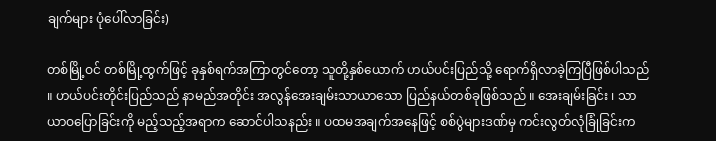ချက်များ ပုံပေါ်လာခြင်း)

တစ်မြို့ဝင် တစ်မြို့ထွက်ဖြင့် ခုနှစ်ရက်အကြာတွင်တော့ သူတို့နှစ်ယောက် ဟယ်ပင်းပြည်သို့ ရောက်ရှိလာခဲ့ကြပြီဖြစ်ပါသည် ။ ဟယ်ပင်းတိုင်းပြည်သည် နာမည်အတိုင်း အလွန်အေးချမ်းသာယာသော ပြည်နယ်တစ်ခုဖြစ်သည် ။ အေးချမ်းခြင်း ၊ သာယာဝပြောခြင်းကို မည့်သည့်အရာက ဆောင်ပါသနည်း ။ ပထမအချက်အနေဖြင့် စစ်ပွဲများဒဏ်မှ ကင်းလွတ်လုံခြုံခြင်းက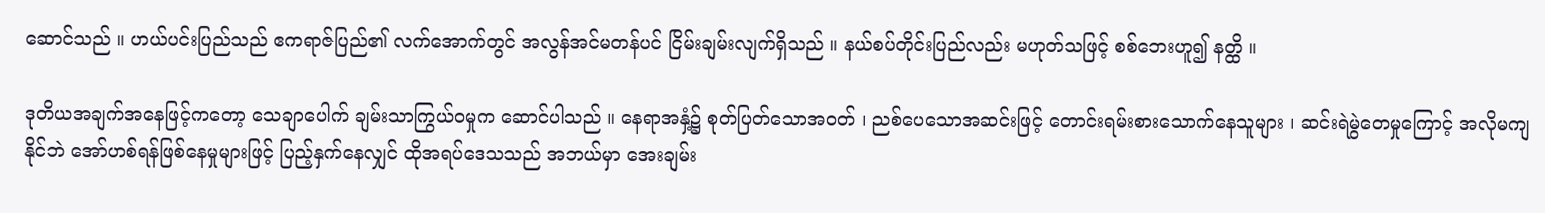ဆောင်သည် ။ ဟယ်ပင်းပြည်သည် ဧကရာဇ်ပြည်၏ လက်အောက်တွင် အလွန်အင်မတန်ပင် ငြိမ်းချမ်းလျက်ရှိသည် ။ နယ်စပ်တိုင်းပြည်လည်း မဟုတ်သဖြင့် စစ်ဘေးဟူ၍ နတ္ထိ ။

ဒုတိယအချက်အနေဖြင့်ကတော့ သေချာပေါက် ချမ်းသာကြွယ်ဝမှုက ဆောင်ပါသည် ။ နေရာအနှံ့၌ စုတ်ပြတ်သောအဝတ် ၊ ညစ်ပေသောအဆင်းဖြင့် တောင်းရမ်းစားသောက်နေသူများ ၊ ဆင်းရဲမွဲတေမှုကြောင့် အလိုမကျနိုင်ဘဲ အော်ဟစ်ရန်ဖြစ်နေမှုများဖြင့် ပြည့်နှက်နေလျှင် ထိုအရပ်ဒေသသည် အဘယ်မှာ အေးချမ်း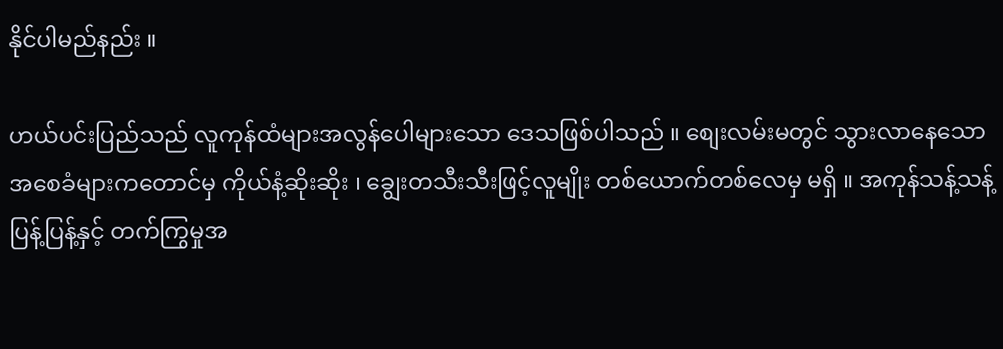နိုင်ပါမည်နည်း ။

ဟယ်ပင်းပြည်သည် လူကုန်ထံများအလွန်ပေါများသော ဒေသဖြစ်ပါသည် ။ စျေးလမ်းမတွင် သွားလာနေသော အစေခံများကတောင်မှ ကိုယ်နံ့ဆိုးဆိုး ၊ ချွေးတသီးသီးဖြင့်လူမျိုး တစ်ယောက်တစ်လေမှ မရှိ ။ အကုန်သန့်သန့်ပြန့်ပြန့်နှင့် တက်ကြွမှုအ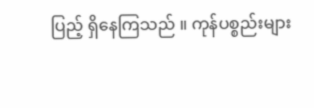ပြည့် ရှိနေကြသည် ။ ကုန်ပစ္စည်းများ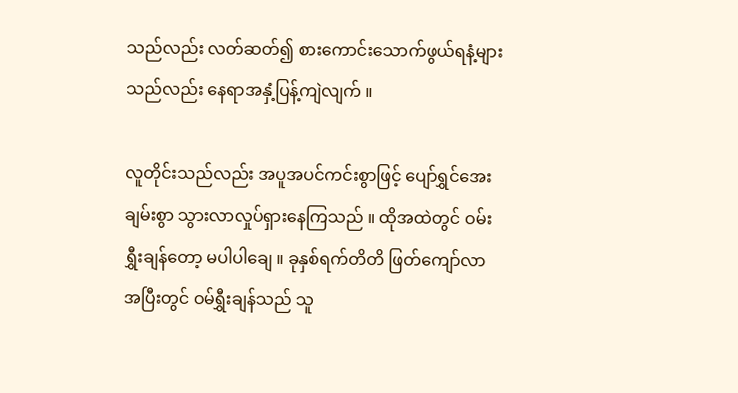သည်လည်း လတ်ဆတ်၍ စားကောင်းသောက်ဖွယ်ရနံ့များသည်လည်း နေရာအနှံ့ပြန့်ကျဲလျက် ။

လူတိုင်းသည်လည်း အပူအပင်ကင်းစွာဖြင့် ပျော်ရွှင်အေးချမ်းစွာ သွားလာလှုပ်ရှားနေကြသည် ။ ထိုအထဲတွင် ဝမ်းရွှီးချန်တော့ မပါပါချေ ။ ခုနှစ်ရက်တိတိ ဖြတ်ကျော်လာအပြီးတွင် ဝမ်ရွှီးချန်သည် သူ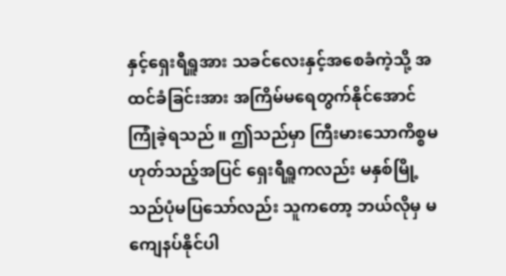နှင့်ရှေးရီရှူအား သခင်လေးနှင့်အစေခံကဲ့သို့ အထင်ခံခြင်းအား အကြိမ်မရေတွက်နိုင်အောင် ကြုံခဲ့ရသည် ။ ဤသည်မှာ ကြီးမားသောကိစ္စမဟုတ်သည့်အပြင် ရှေးရီရှူကလည်း မနှစ်မြို့သည်ပုံမပြသော်လည်း သူကတော့ ဘယ်လိုမှ မကျေနပ်နိုင်ပါ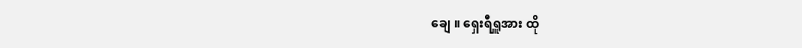ချေ ။ ရှေးရီရှူအား ထို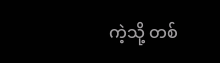ကဲ့သို့ တစ်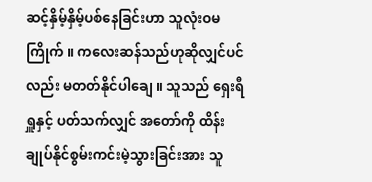ဆင့်နှိမ့်နှိမ့်ပစ်နေခြင်းဟာ သူလုံးဝမကြိုက် ။ ကလေးဆန်သည်ဟုဆိုလျှင်ပင်လည်း မတတ်နိုင်ပါချေ ။ သူသည် ရှေးရီရှူနှင့် ပတ်သက်လျှင် အတော်ကို ထိန်းချုပ်နိုင်စွမ်းကင်းမဲ့သွားခြင်းအား သူ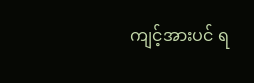ကျင့်အားပင် ရ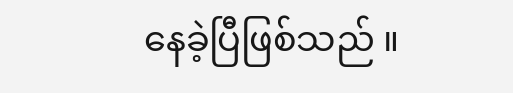နေခဲ့ပြီဖြစ်သည် ။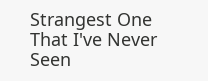Strangest One That I've Never Seen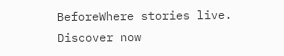BeforeWhere stories live. Discover now